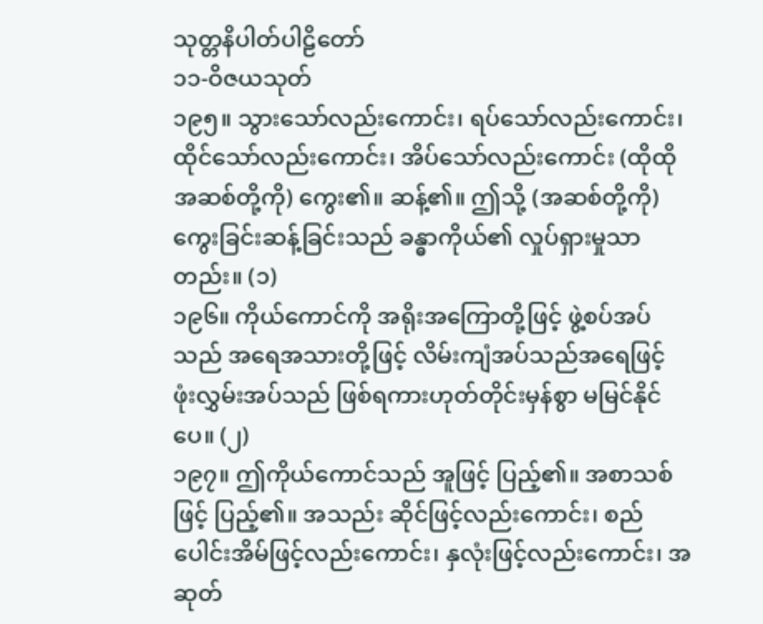သုတ္တနိပါတ်ပါဠိတော်
၁၁-ဝိဇယသုတ်
၁၉၅။ သွားသော်လည်းကောင်း၊ ရပ်သော်လည်းကောင်း၊ ထိုင်သော်လည်းကောင်း၊ အိပ်သော်လည်းကောင်း (ထိုထိုအဆစ်တို့ကို) ကွေး၏။ ဆန့်၏။ ဤသို့ (အဆစ်တို့ကို) ကွေးခြင်းဆန့်ခြင်းသည် ခန္ဓာကိုယ်၏ လှုပ်ရှားမှုသာတည်း။ (၁)
၁၉၆။ ကိုယ်ကောင်ကို အရိုးအကြောတို့ဖြင့် ဖွဲ့စပ်အပ်သည် အရေအသားတို့ဖြင့် လိမ်းကျံအပ်သည်အရေဖြင့် ဖုံးလွှမ်းအပ်သည် ဖြစ်ရကားဟုတ်တိုင်းမှန်စွာ မမြင်နိုင်ပေ။ (၂)
၁၉၇။ ဤကိုယ်ကောင်သည် အူဖြင့် ပြည့်၏။ အစာသစ်ဖြင့် ပြည့်၏။ အသည်း ဆိုင်ဖြင့်လည်းကောင်း၊ စည်ပေါင်းအိမ်ဖြင့်လည်းကောင်း၊ နှလုံးဖြင့်လည်းကောင်း၊ အဆုတ်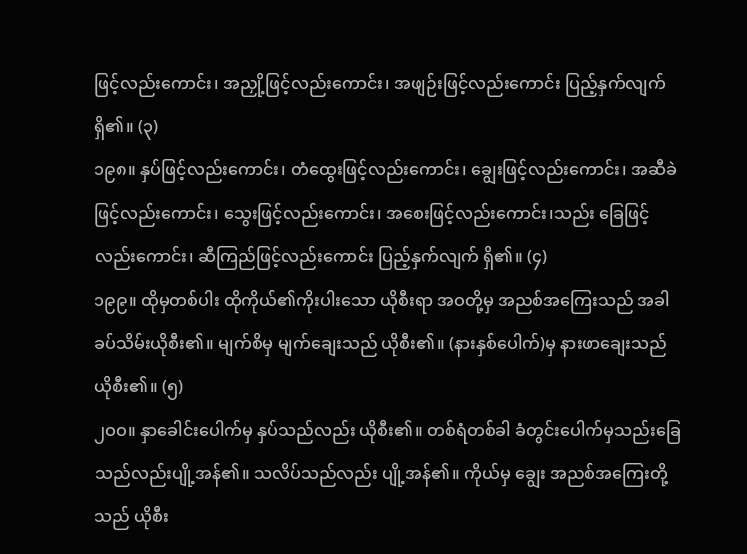ဖြင့်လည်းကောင်း၊ အညှို့ဖြင့်လည်းကောင်း၊ အဖျဉ်းဖြင့်လည်းကောင်း ပြည့်နှက်လျက် ရှိ၏။ (၃)
၁၉၈။ နှပ်ဖြင့်လည်းကောင်း၊ တံထွေးဖြင့်လည်းကောင်း၊ ချွေးဖြင့်လည်းကောင်း၊ အဆီခဲဖြင့်လည်းကောင်း၊ သွေးဖြင့်လည်းကောင်း၊ အစေးဖြင့်လည်းကောင်း၊သည်း ခြေဖြင့်လည်းကောင်း၊ ဆီကြည်ဖြင့်လည်းကောင်း ပြည့်နှက်လျက် ရှိ၏။ (၄)
၁၉၉။ ထိုမှတစ်ပါး ထိုကိုယ်၏ကိုးပါးသော ယိုစီးရာ အဝတို့မှ အညစ်အကြေးသည် အခါ ခပ်သိမ်းယိုစီး၏။ မျက်စိမှ မျက်ချေးသည် ယိုစီး၏။ (နားနှစ်ပေါက်)မှ နားဖာချေးသည် ယိုစီး၏။ (၅)
၂ဝဝ။ နှာခေါင်းပေါက်မှ နှပ်သည်လည်း ယိုစီး၏။ တစ်ရံတစ်ခါ ခံတွင်းပေါက်မှသည်းခြေသည်လည်းပျို့အန်၏။ သလိပ်သည်လည်း ပျို့အန်၏။ ကိုယ်မှ ချွေး အညစ်အကြေးတို့သည် ယိုစီး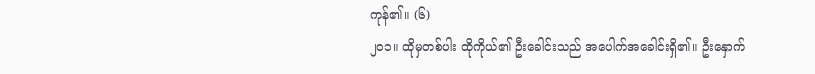ကုန်၏။ (၆)
၂ဝ၁။ ထိုမှတစ်ပါး ထိုကိုယ်၏ ဦးခေါင်းသည် အပေါက်အခေါင်းရှိ၏။ ဦးနှောက်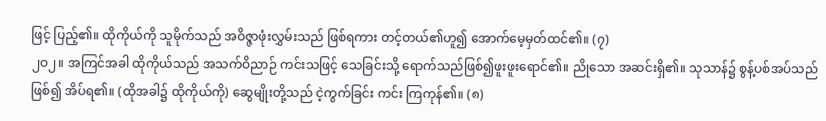ဖြင့် ပြည့်၏။ ထိုကိုယ်ကို သူမိုက်သည် အဝိဇ္ဇာဖုံးလွှမ်းသည် ဖြစ်ရကား တင့်တယ်၏ဟူ၍ အောက်မေ့မှတ်ထင်၏။ (၇)
၂ဝ၂။ အကြင်အခါ ထိုကိုယ်သည် အသက်ဝိညာဉ် ကင်းသဖြင့် သေခြင်းသို့ ရောက်သည်ဖြစ်၍ဖူးဖူးရောင်၏။ ညိုသော အဆင်းရှိ၏။ သုသာန်၌ စွန့်ပစ်အပ်သည်ဖြစ်၍ အိပ်ရ၏။ (ထိုအခါ၌ ထိုကိုယ်ကို) ဆွေမျိုးတို့သည် ငဲ့ကွက်ခြင်း ကင်း ကြကုန်၏။ (၈)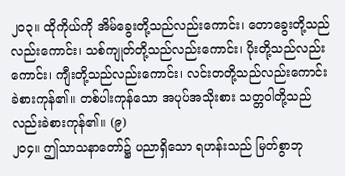၂ဝ၃။ ထိုကိုယ်ကို အိမ်ခွေးတို့သည်လည်းကောင်း၊ တောခွေးတို့သည်လည်းကောင်း၊ သစ်ကျုတ်တို့သည်လည်းကောင်း၊ ပိုးတို့သည်လည်းကောင်း၊ ကျီးတို့သည်လည်းကောင်း၊ လင်းတတို့သည်လည်းကောင်း ခဲစားကုန်၏။ တစ်ပါးကုန်သော အပုပ်အသိုးစား သတ္တဝါတို့သည်လည်းခဲစားကုန်၏။ (၉)
၂ဝ၄။ ဤသာသနာတော်၌ ပညာရှိသော ရဟန်းသည် မြတ်စွာဘု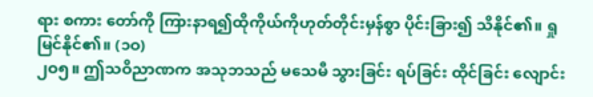ရား စကား တော်ကို ကြားနာရ၍ထိုကိုယ်ကိုဟုတ်တိုင်းမှန်စွာ ပိုင်းခြား၍ သိနိုင်၏။ ရှုမြင်နိုင်၏။ (၁ဝ)
၂ဝ၅။ ဤသဝိညာဏက အသုဘသည် မသေမီ သွားခြင်း ရပ်ခြင်း ထိုင်ခြင်း လျောင်း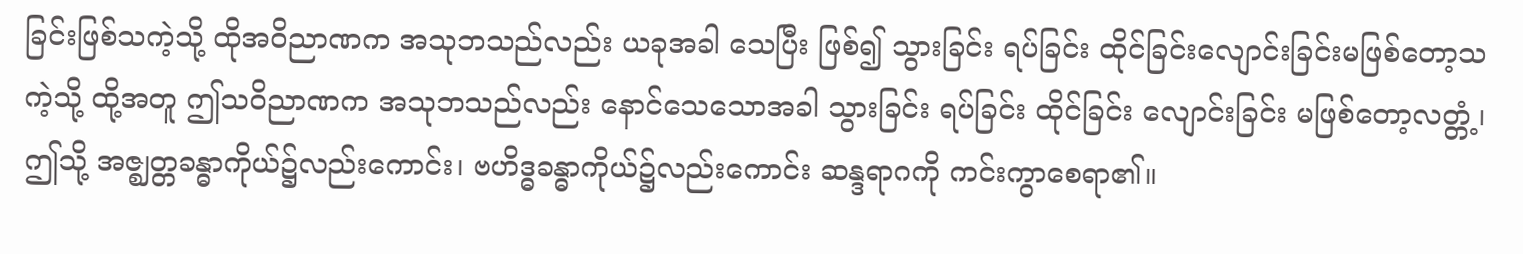ခြင်းဖြစ်သကဲ့သို့ ထိုအဝိညာဏက အသုဘသည်လည်း ယခုအခါ သေပြီး ဖြစ်၍ သွားခြင်း ရပ်ခြင်း ထိုင်ခြင်းလျောင်းခြင်းမဖြစ်တော့သကဲ့သို့ ထို့အတူ ဤသဝိညာဏက အသုဘသည်လည်း နောင်သေသောအခါ သွားခြင်း ရပ်ခြင်း ထိုင်ခြင်း လျောင်းခြင်း မဖြစ်တော့လတ္တံ့၊ ဤသို့ အဇ္ဈတ္တခန္ဓာကိုယ်၌လည်းကောင်း၊ ဗဟိဒ္ဓခန္ဓာကိုယ်၌လည်းကောင်း ဆန္ဒရာဂကို ကင်းကွာစေရာ၏။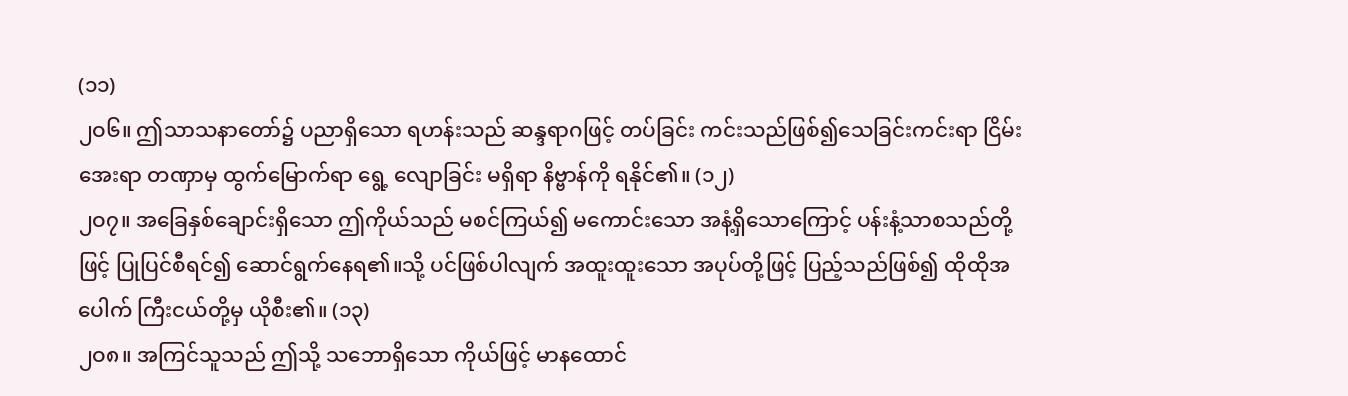(၁၁)
၂ဝ၆။ ဤသာသနာတော်၌ ပညာရှိသော ရဟန်းသည် ဆန္ဒရာဂဖြင့် တပ်ခြင်း ကင်းသည်ဖြစ်၍သေခြင်းကင်းရာ ငြိမ်းအေးရာ တဏှာမှ ထွက်မြောက်ရာ ရွေ့ လျောခြင်း မရှိရာ နိဗ္ဗာန်ကို ရနိုင်၏။ (၁၂)
၂ဝ၇။ အခြေနှစ်ချောင်းရှိသော ဤကိုယ်သည် မစင်ကြယ်၍ မကောင်းသော အနံ့ရှိသောကြောင့် ပန်းနံ့သာစသည်တို့ဖြင့် ပြုပြင်စီရင်၍ ဆောင်ရွက်နေရ၏။သို့ ပင်ဖြစ်ပါလျက် အထူးထူးသော အပုပ်တို့ဖြင့် ပြည့်သည်ဖြစ်၍ ထိုထိုအပေါက် ကြီးငယ်တို့မှ ယိုစီး၏။ (၁၃)
၂ဝ၈။ အကြင်သူသည် ဤသို့ သဘောရှိသော ကိုယ်ဖြင့် မာနထောင်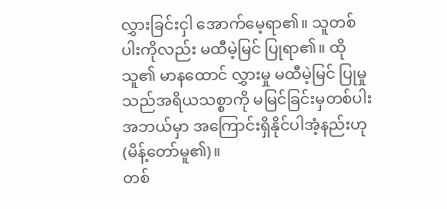လွှားခြင်းငှါ အောက်မေ့ရာ၏။ သူတစ်ပါးကိုလည်း မထီမဲ့မြင် ပြုရာ၏။ ထိုသူ၏ မာနထောင် လွှားမှု မထီမဲ့မြင် ပြုမှုသည်အရိယသစ္စာကို မမြင်ခြင်းမှတစ်ပါး အဘယ်မှာ အကြောင်းရှိနိုင်ပါအံ့နည်းဟု (မိန့်တော်မူ၏)။
တစ်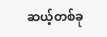ဆယ့်တစ်ခု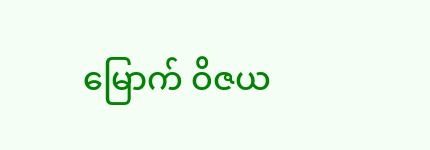မြောက် ဝိဇယ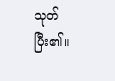သုတ် ပြီး၏။